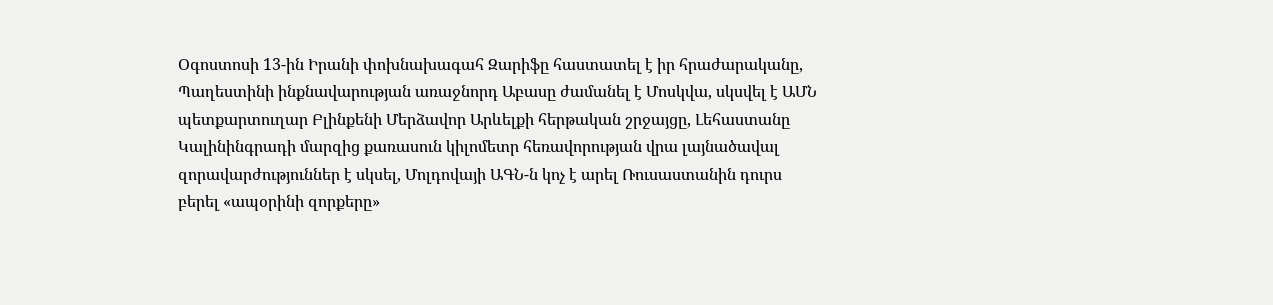Օգոստոսի 13-ին Իրանի փոխնախագահ Զարիֆը հաստատել է իր հրաժարականը, Պաղեստինի ինքնավարության առաջնորդ Աբասը ժամանել է Մոսկվա, սկսվել է ԱՄՆ պետքարտուղար Բլինքենի Մերձավոր Արևելքի հերթական շրջայցը, Լեհաստանը Կալինինգրադի մարզից քառասուն կիլոմետր հեռավորության վրա լայնածավալ զորավարժություններ է սկսել, Մոլդովայի ԱԳՆ-ն կոչ է արել Ռուսաստանին դուրս բերել «ապօրինի զորքերը»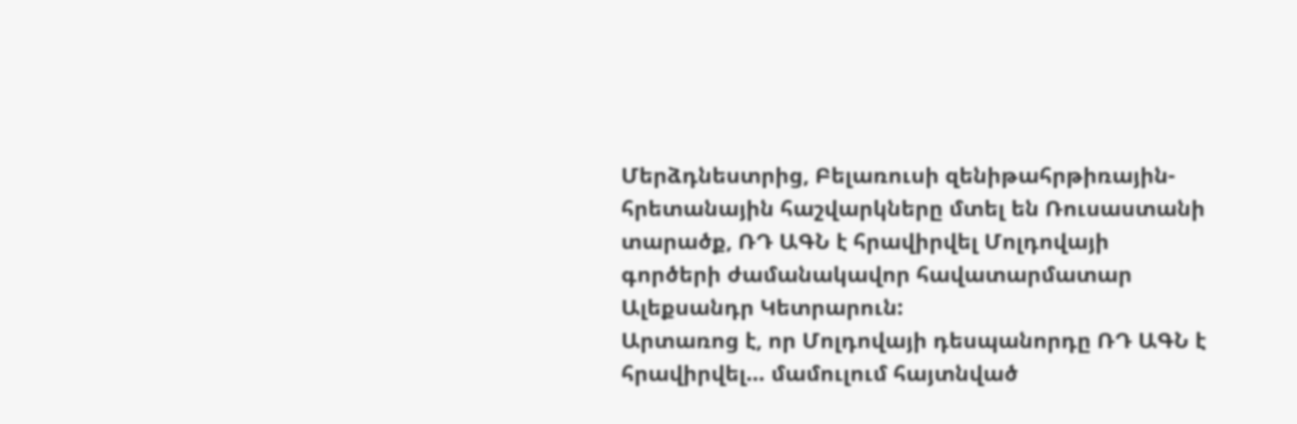Մերձդնեստրից, Բելառուսի զենիթահրթիռային-հրետանային հաշվարկները մտել են Ռուսաստանի տարածք, ՌԴ ԱԳՆ է հրավիրվել Մոլդովայի գործերի ժամանակավոր հավատարմատար Ալեքսանդր Կետրարուն:
Արտառոց է, որ Մոլդովայի դեսպանորդը ՌԴ ԱԳՆ է հրավիրվել… մամուլում հայտնված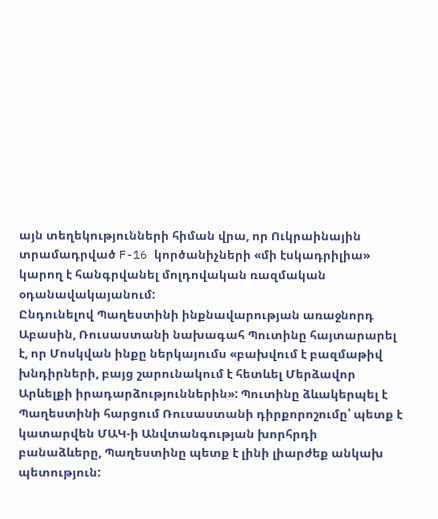այն տեղեկությունների հիման վրա, որ Ուկրաինային տրամադրված F-16 կործանիչների «մի էսկադրիլիա» կարող է հանգրվանել մոլդովական ռազմական օդանավակայանում:
Ընդունելով Պաղեստինի ինքնավարության առաջնորդ Աբասին, Ռուսաստանի նախագահ Պուտինը հայտարարել է, որ Մոսկվան ինքը ներկայումս «բախվում է բազմաթիվ խնդիրների, բայց շարունակում է հետևել Մերձավոր Արևելքի իրադարձություններին»: Պուտինը ձևակերպել է Պաղեստինի հարցում Ռուսաստանի դիրքորոշումը՝ պետք է կատարվեն ՄԱԿ-ի Անվտանգության խորհրդի բանաձևերը, Պաղեստինը պետք է լինի լիարժեք անկախ պետություն: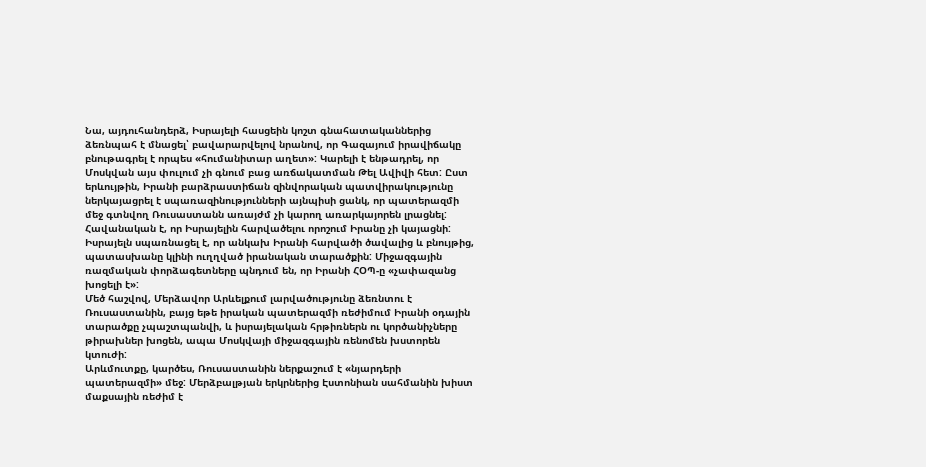Նա, այդուհանդերձ, Իսրայելի հասցեին կոշտ գնահատականներից ձեռնպահ է մնացել՝ բավարարվելով նրանով, որ Գազայում իրավիճակը բնութագրել է որպես «հումանիտար աղետ»: Կարելի է ենթադրել, որ Մոսկվան այս փուլում չի գնում բաց առճակատման Թել Ավիվի հետ: Ըստ երևույթին, Իրանի բարձրաստիճան զինվորական պատվիրակությունը ներկայացրել է սպառազինությունների այնպիսի ցանկ, որ պատերազմի մեջ գտնվող Ռուսաստանն առայժմ չի կարող առարկայորեն լրացնել:
Հավանական է, որ Իսրայելին հարվածելու որոշում Իրանը չի կայացնի: Իսրայելն սպառնացել է, որ անկախ Իրանի հարվածի ծավալից և բնույթից, պատասխանը կլինի ուղղված իրանական տարածքին: Միջազգային ռազմական փորձագետները պնդում են, որ Իրանի ՀՕՊ-ը «չափազանց խոցելի է»:
Մեծ հաշվով, Մերձավոր Արևելքում լարվածությունը ձեռնտու է Ռուսաստանին, բայց եթե իրական պատերազմի ռեժիմում Իրանի օդային տարածքը չպաշտպանվի, և իսրայելական հրթիռներն ու կործանիչները թիրախներ խոցեն, ապա Մոսկվայի միջազգային ռենոմեն խստորեն կտուժի:
Արևմուտքը, կարծես, Ռուսաստանին ներքաշում է «նյարդերի պատերազմի» մեջ: Մերձբալթյան երկրներից Էստոնիան սահմանին խիստ մաքսային ռեժիմ է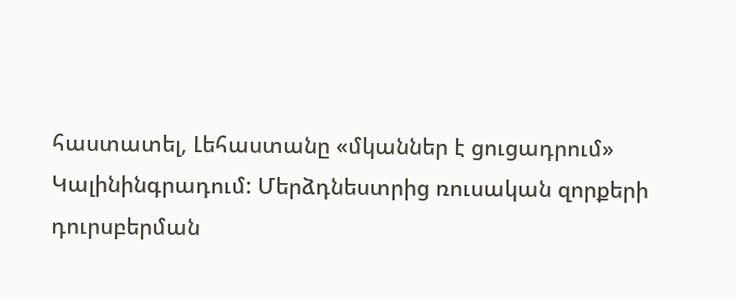հաստատել, Լեհաստանը «մկաններ է ցուցադրում» Կալինինգրադում: Մերձդնեստրից ռուսական զորքերի դուրսբերման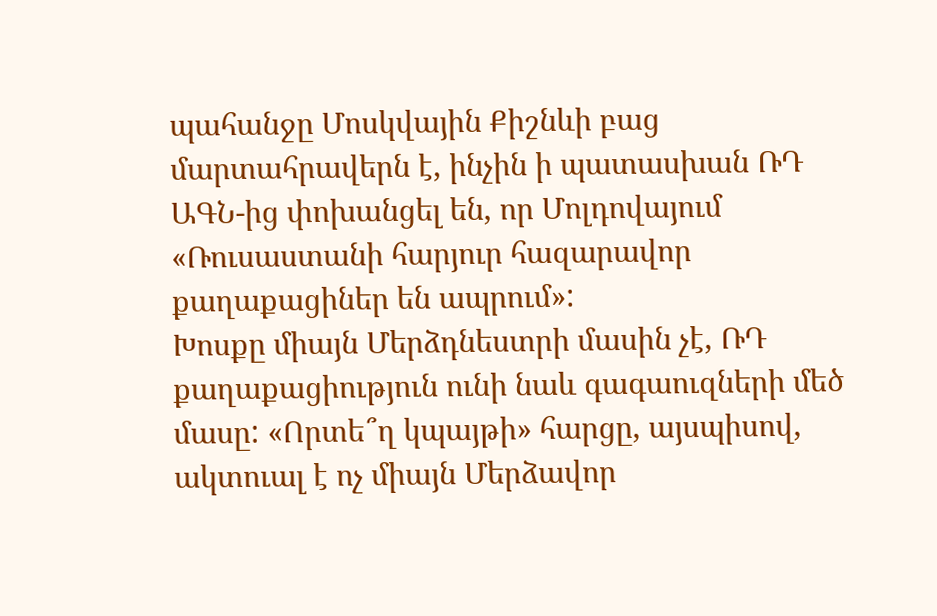պահանջը Մոսկվային Քիշնևի բաց մարտահրավերն է, ինչին ի պատասխան ՌԴ ԱԳՆ-ից փոխանցել են, որ Մոլդովայում «Ռուսաստանի հարյուր հազարավոր քաղաքացիներ են ապրում»:
Խոսքը միայն Մերձդնեստրի մասին չէ, ՌԴ քաղաքացիություն ունի նաև գագաուզների մեծ մասը: «Որտե՞ղ կպայթի» հարցը, այսպիսով, ակտուալ է ոչ միայն Մերձավոր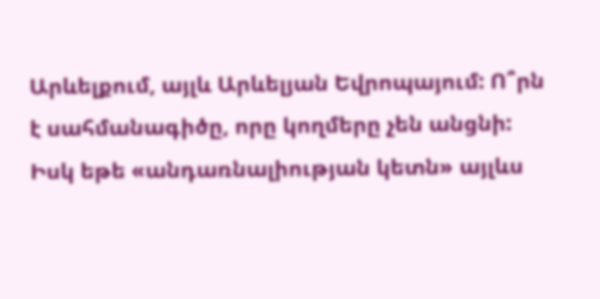Արևելքում, այլև Արևելյան Եվրոպայում: Ո՞րն է սահմանագիծը, որը կողմերը չեն անցնի: Իսկ եթե «անդառնալիության կետն» այլևս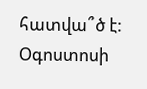հատվա՞ծ է: Օգոստոսի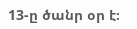13-ը ծանր օր է։